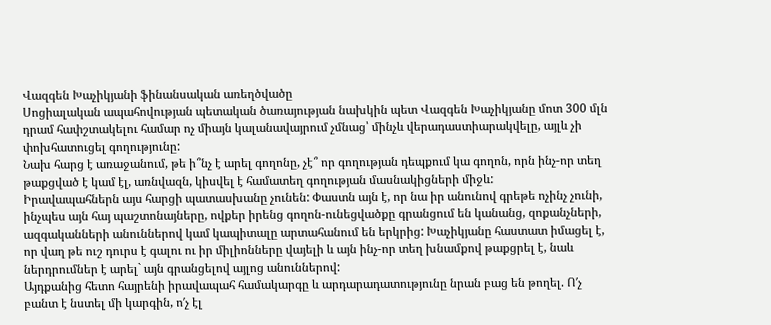Վազգեն Խաչիկյանի ֆինանսական առեղծվածը
Սոցիալական ապահովության պետական ծառայության նախկին պետ Վազգեն Խաչիկյանը մոտ 300 մլն դրամ հափշտակելու համար ոչ միայն կալանավայրում չմնաց՝ մինչև վերադաստիարակվելը, այլև չի փոխհատուցել գողությունը:
Նախ հարց է առաջանում, թե ի՞նչ է արել գողոնը, չէ՞ որ գողության դեպքում կա գողոն, որն ինչ-որ տեղ թաքցված է կամ էլ, առնվազն, կիսվել է համատեղ գողության մասնակիցների միջև:
Իրավապահներն այս հարցի պատասխանը չունեն: Փաստն այն է, որ նա իր անունով գրեթե ոչինչ չունի, ինչպես այն հայ պաշտոնայները, ովքեր իրենց գողոն-ունեցվածքը գրանցում են կանանց, զոքանչների, ազգականների անուններով կամ կապիտալը արտահանում են երկրից: Խաչիկյանը հաստատ իմացել է, որ վաղ թե ուշ դուրս է գալու ու իր միլիոնները վայելի և այն ինչ-որ տեղ խնամքով թաքցրել է, նաև ներդրումներ է արել` այն գրանցելով այլոց անուններով:
Այդքանից հետո հայրենի իրավապահ համակարգը և արդարադատությունը նրան բաց են թողել. Ո′չ բանտ է նստել մի կարգին, ո′չ էլ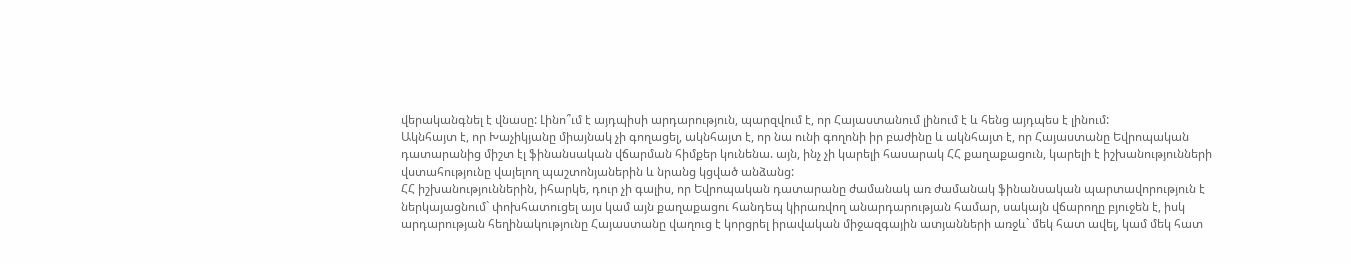վերականգնել է վնասը: Լինո՞ւմ է այդպիսի արդարություն, պարզվում է, որ Հայաստանում լինում է և հենց այդպես է լինում:
Ակնհայտ է, որ Խաչիկյանը միայնակ չի գողացել, ակնհայտ է, որ նա ունի գողոնի իր բաժինը և ակնհայտ է, որ Հայաստանը Եվրոպական դատարանից միշտ էլ ֆինանսական վճարման հիմքեր կունենա. այն, ինչ չի կարելի հասարակ ՀՀ քաղաքացուն, կարելի է իշխանությունների վստահությունը վայելող պաշտոնյաներին և նրանց կցված անձանց:
ՀՀ իշխանություններին, իհարկե, դուր չի գալիս, որ Եվրոպական դատարանը ժամանակ առ ժամանակ ֆինանսական պարտավորություն է ներկայացնում` փոխհատուցել այս կամ այն քաղաքացու հանդեպ կիրառվող անարդարության համար, սակայն վճարողը բյուջեն է, իսկ արդարության հեղինակությունը Հայաստանը վաղուց է կորցրել իրավական միջազգային ատյանների առջև` մեկ հատ ավել, կամ մեկ հատ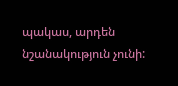պակաս, արդեն նշանակություն չունի: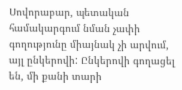Սովորաբար, պետական համակարգում նման չափի գողությունը միայնակ չի արվում, այլ ընկերովի: Ընկերովի գողացել են, մի քանի տարի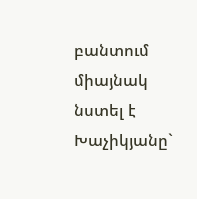բանտում միայնակ նստել է Խաչիկյանը`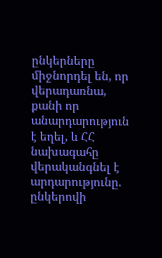ընկերները միջնորդել են, որ վերադառնա, քանի որ անարդարություն է եղել, և ՀՀ նախագահը վերականգնել է արդարությունը. ընկերովի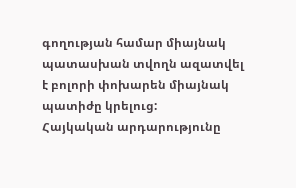գողության համար միայնակ պատասխան տվողն ազատվել է բոլորի փոխարեն միայնակ պատիժը կրելուց:
Հայկական արդարությունը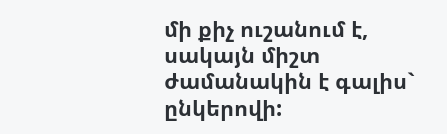մի քիչ ուշանում է, սակայն միշտ ժամանակին է գալիս` ընկերովի: